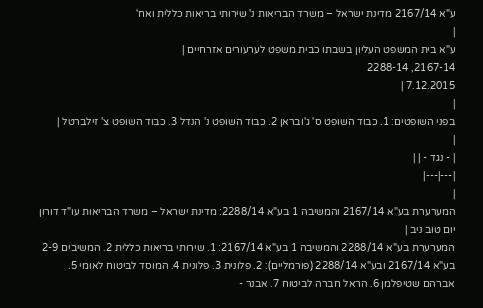ע"א 2167/14 מדינת ישראל – משרד הבריאות נ' שירותי בריאות כללית ואח'
|
ע"א בית המשפט העליון בשבתו כבית משפט לערעורים אזרחיים |
2167-14, 2288-14
7.12.2015 |
|
בפני השופטים: 1. כבוד השופט ס' ג'ובראן 2. כבוד השופט נ' הנדל 3. כבוד השופט צ' זילברטל |
|
| - נגד - | |
|---|---|
|
המערערת בע"א 2167/14 והמשיבה 1 בע"א 2288/14: מדינת ישראל – משרד הבריאות עו"ד דורון יום טוב ניב |
המערערת בע"א 2288/14 והמשיבה 1 בע"א 2167/14: 1. שירותי בריאות כללית 2. המשיבים 2-9 בע"א 2167/14 ובע"א 2288/14 (פורמליים): 2. פלונית 3. פלונית 4. המוסד לביטוח לאומי 5. אברהם שטיפלמן 6. הראל חברה לביטוח 7. אבנר -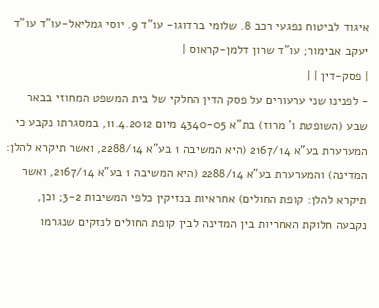איגוד לביטוח נפגעי רכב 8. שלומי ברדוגו- עו"ד 9. יוסי גמליאל-עו"ד עו"ד יעקב אבימור; עו"ד שרון דלמן-קראוס |
| פסק-דין | |
- לפנינו שני ערעורים על פסק הדין החלקי של בית המשפט המחוזי בבאר שבע (השופטת ו' מרוז) בת"א 4340-05 מיום 11.4.2012, במסגרתו נקבע כי המערערת בע"א 2167/14 (היא המשיבה 1 בע"א 2288/14, ואשר תיקרא להלן: המדינה) והמערערת בע"א 2288/14 (היא המשיבה 1 בע"א 2167/14, ואשר תיקרא להלן: קופת החולים) אחראיות בנזיקין כלפי המשיבות 3-2; וכן, נקבעה חלוקת האחריות בין המדינה לבין קופת החולים לנזקים שנגרמו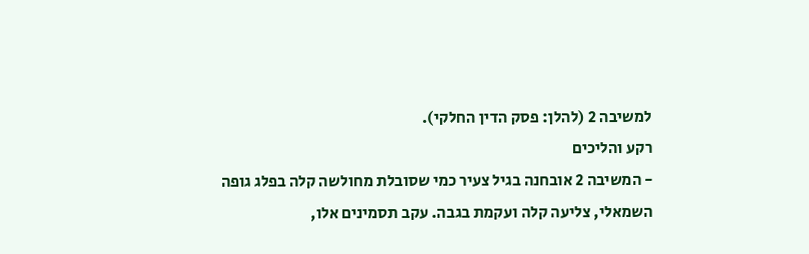למשיבה 2 (להלן: פסק הדין החלקי).
רקע והליכים
- המשיבה 2 אובחנה בגיל צעיר כמי שסובלת מחולשה קלה בפלג גופה השמאלי, צליעה קלה ועקמת בגבה. עקב תסמינים אלו,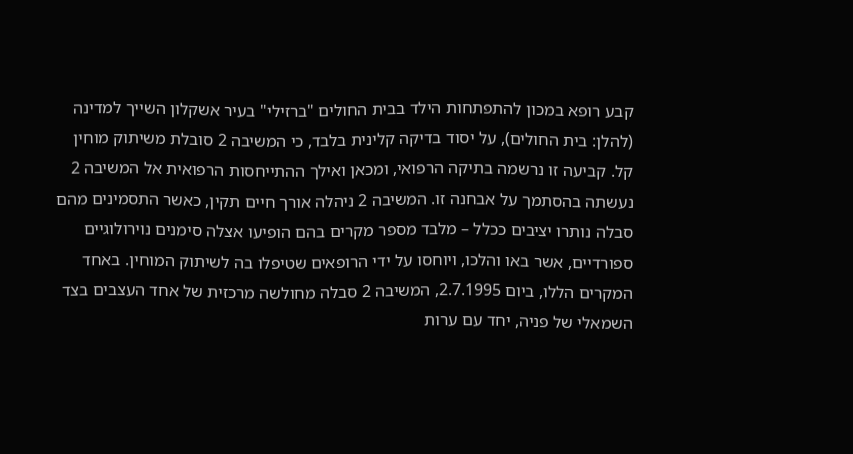קבע רופא במכון להתפתחות הילד בבית החולים "ברזילי" בעיר אשקלון השייך למדינה (להלן: בית החולים), על יסוד בדיקה קלינית בלבד, כי המשיבה 2 סובלת משיתוק מוחין קל. קביעה זו נרשמה בתיקה הרפואי, ומכאן ואילך ההתייחסות הרפואית אל המשיבה 2 נעשתה בהסתמך על אבחנה זו. המשיבה 2 ניהלה אורך חיים תקין, כאשר התסמינים מהם סבלה נותרו יציבים ככלל – מלבד מספר מקרים בהם הופיעו אצלה סימנים נוירולוגיים ספורדיים, אשר באו והלכו, ויוחסו על ידי הרופאים שטיפלו בה לשיתוק המוחין. באחד המקרים הללו, ביום 2.7.1995, המשיבה 2 סבלה מחולשה מרכזית של אחד העצבים בצד השמאלי של פניה, יחד עם ערות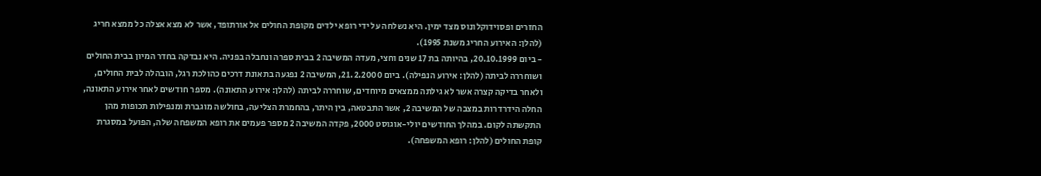החזרים ופסוידוקלונוס מצד ימין. היא נשלחה על ידי רופא ילדים מקופת החולים אל אורתופד, אשר לא מצא אצלה כל ממצא חריג (להלן: האירוע החריג משנת 1995).
- ביום 20.10.1999, בהיותה בת 17 שנים וחצי, מעדה המשיבה 2 בבית ספרה ונחבלה בפניה. היא נבדקה בחדר המיון בבית החולים ושוחררה לביתה (להלן: אירוע הנפילה). ביום 21.2.2000, המשיבה 2 נפגעה בתאונת דרכים כהולכת רגל, הובהלה לבית החולים, ולאחר בדיקה קצרה אשר לא גילתה ממצאים מיוחדים, שוחררה לביתה (להלן: אירוע התאונה). מספר חודשים לאחר אירוע התאונה, החלה הידרדרות במצבה של המשיבה 2, אשר התבטאה, בין היתר, בהחמרת הצליעה, בחולשה מוגברת ומנפילות תכופות מהן התקשתה לקום. במהלך החודשים יולי-אוגוסט 2000, פקדה המשיבה 2 מספר פעמים את רופא המשפחה שלה, הפועל במסגרת קופת החולים (להלן: רופא המשפחה).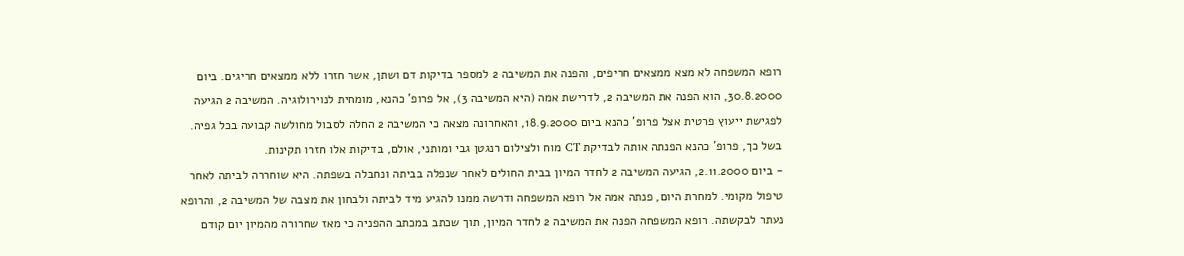רופא המשפחה לא מצא ממצאים חריפים, והפנה את המשיבה 2 למספר בדיקות דם ושתן, אשר חזרו ללא ממצאים חריגים. ביום 30.8.2000, הוא הפנה את המשיבה 2, לדרישת אמה (היא המשיבה 3), אל פרופ' כהנא, מומחית לנוירולוגיה. המשיבה 2 הגיעה לפגישת ייעוץ פרטית אצל פרופ' כהנא ביום 18.9.2000, והאחרונה מצאה כי המשיבה 2 החלה לסבול מחולשה קבועה בכל גפיה. בשל כך, פרופ' כהנא הפנתה אותה לבדיקת CT מוח ולצילום רנגטן גבי ומותני, אולם, בדיקות אלו חזרו תקינות.
- ביום 2.11.2000, הגיעה המשיבה 2 לחדר המיון בבית החולים לאחר שנפלה בביתה ונחבלה בשפתה. היא שוחררה לביתה לאחר טיפול מקומי. למחרת היום, פנתה אמה אל רופא המשפחה ודרשה ממנו להגיע מיד לביתה ולבחון את מצבה של המשיבה 2, והרופא נעתר לבקשתה. רופא המשפחה הפנה את המשיבה 2 לחדר המיון, תוך שכתב במכתב ההפניה כי מאז שחרורה מהמיון יום קודם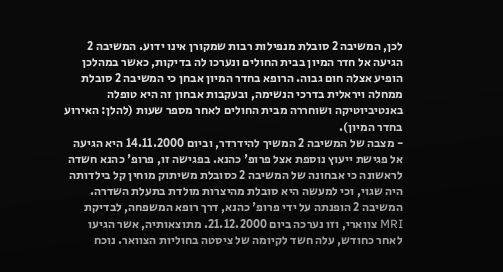לכן, המשיבה 2 סובלת מנפילות רבות שמקורן אינו ידוע. המשיבה 2 הגיעה אל חדר המיון בבית החולים ונערכו לה בדיקות, כאשר במהלכן הופיע אצלה חום גבוה. הרופא בחדר המיון אבחן כי המשיבה 2 סובלת ממחלה ויראלית בדרכי הנשימה, ובעקבות אבחון זה היא טופלה באנטיביוטיקה ושוחררה מבית החולים לאחר מספר שעות (להלן: האירוע בחדר המיון).
- מצבה של המשיבה 2 המשיך להידרדר, וביום 14.11.2000 היא הגיעה אל פגישת ייעוץ נוספת אצל פרופ' כהנא. בפגישה זו, פרופ' כהנא חשדה לראשונה כי אבחונה של המשיבה 2 כסובלת משיתוק מוחין קל בילדותה היה שגוי, וכי למעשה היא סובלת מהיצרות מולדת בתעלת השדרה. המשיבה 2 הופנתה על ידי פרופ' כהנא, דרך רופא המשפחה, לבדיקת MRI צווארי, וזו נערכה ביום 21.12.2000. מתוצאותיה, אשר הגיעו לאחר כחודש, עלה חשד לקיומה של ציסטה בחוליות הצוואר. נוכח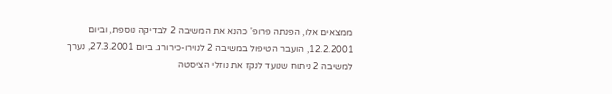ממצאים אלו, הפנתה פרופ' כהנא את המשיבה 2 לבדיקה נוספת, וביום 12.2.2001, הועבר הטיפול במשיבה 2 לנוירו-כירורג. ביום 27.3.2001, נערך למשיבה 2 ניתוח שנועד לנקז את נוזלי הציסטה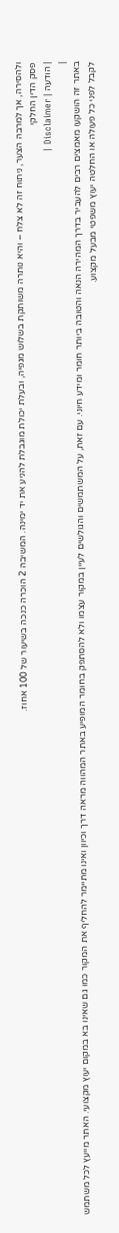ולהסירה, אך למרבה הצער, ניתוח זה לא צלח – והיא נותרה משותקת בשלוש מגפיה, ובעלת יכולת מוגבלת להניע את יד ימינה. המשיבה 2 הוכרה כנכה בשיעור של 100 אחוז.
פסק הדין החלקי
| הודעה | Disclaimer |
|
באתר זה הושקעו מאמצים רבים להעביר בדרך המהירה הנאה והטובה ביותר חומר ומידע חיוני. עם זאת, על המשתמשים והגולשים לעיין במקור עצמו ולא להסתפק בחומר המופיע באתר המהווה מראה דרך וכיוון ואינו מתיימר להחליף את המקור כמו גם שאינו בא במקום יעוץ מקצועי. האתר מייעץ לכל משתמש לקבל לפני כל פעולה או החלטה יעוץ משפטי מבעל מקצוע.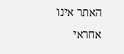האתר אינו אחראי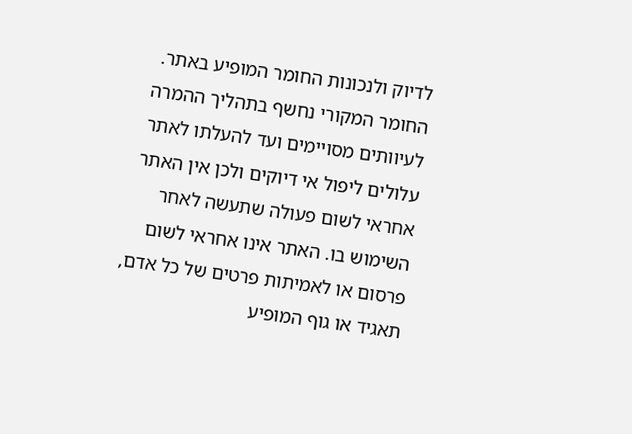לדיוק ולנכונות החומר המופיע באתר. החומר המקורי נחשף בתהליך ההמרה לעיוותים מסויימים ועד להעלתו לאתר עלולים ליפול אי דיוקים ולכן אין האתר אחראי לשום פעולה שתעשה לאחר השימוש בו. האתר אינו אחראי לשום פרסום או לאמיתות פרטים של כל אדם, תאגיד או גוף המופיע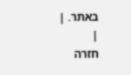באתר. |
|
חזרה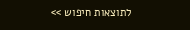לתוצאות חיפוש >>